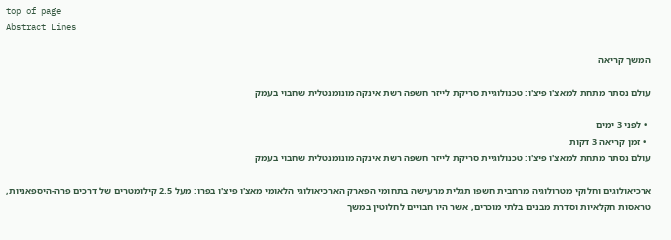top of page
Abstract Lines

המשך קריאה

עולם נסתר מתחת למאצ'ו פיצ'ו: טכנולוגיית סריקת לייזר חשפה רשת אינקה מונומנטלית שחבוי בעמק

  • לפני 3 ימים
  • זמן קריאה 3 דקות
עולם נסתר מתחת למאצ'ו פיצ'ו: טכנולוגיית סריקת לייזר חשפה רשת אינקה מונומנטלית שחבוי בעמק

ארכיאולוגים וחלוקי מטרולוגיה מרחבית חשפו תגלית מרעישה בתחומי הפארק הארכיאולוגי הלאומי מאצ'ו פיצ'ו בפרו: מעל 2.5 קילומטרים של דרכים פרה-היספאניות, טראסות חקלאיות וסדרת מבנים בלתי מוכרים, אשר היו חבויים לחלוטין במשך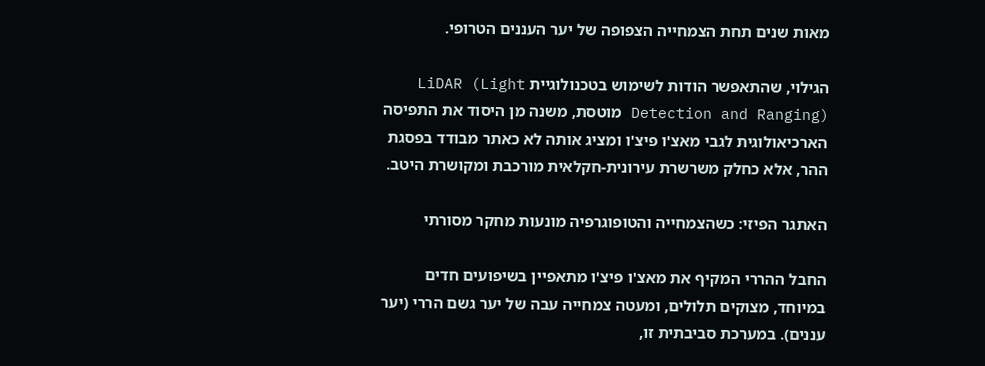מאות שנים תחת הצמחייה הצפופה של יער העננים הטרופי.

הגילוי, שהתאפשר הודות לשימוש בטכנולוגיית LiDAR (Light Detection and Ranging) מוטסת, משנה מן היסוד את התפיסה הארכיאולוגית לגבי מאצ'ו פיצ'ו ומציג אותה לא כאתר מבודד בפסגת ההר, אלא כחלק משרשרת עירונית-חקלאית מורכבת ומקושרת היטב.

האתגר הפיזי: כשהצמחייה והטופוגרפיה מונעות מחקר מסורתי

החבל ההררי המקיף את מאצ'ו פיצ'ו מתאפיין בשיפועים חדים במיוחד, מצוקים תלולים, ומעטה צמחייה עבה של יער גשם הררי (יער עננים). במערכת סביבתית זו,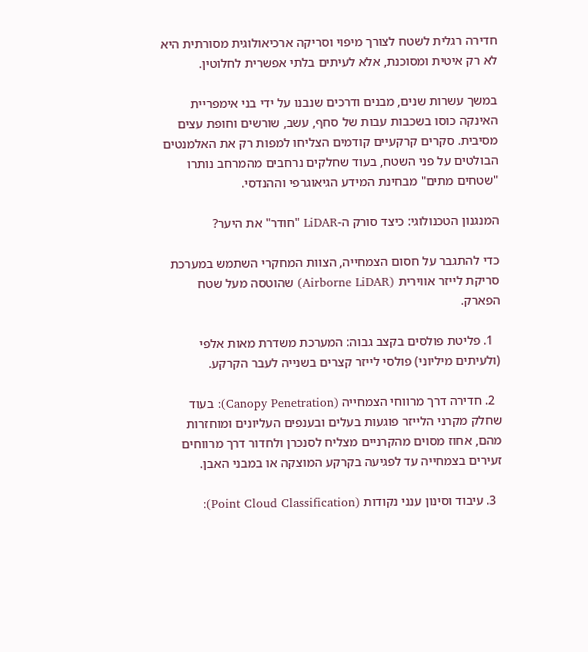חדירה רגלית לשטח לצורך מיפוי וסריקה ארכיאולוגית מסורתית היא לא רק איטית ומסוכנת, אלא לעיתים בלתי אפשרית לחלוטין.

במשך עשרות שנים, מבנים ודרכים שנבנו על ידי בני אימפריית האינקה כוסו בשכבות עבות של סחף, עשב, שורשים וחופת עצים מסיבית. סקרים קרקעיים קודמים הצליחו למפות רק את האלמנטים הבולטים על פני השטח, בעוד שחלקים נרחבים מהמרחב נותרו "שטחים מתים" מבחינת המידע הגיאוגרפי וההנדסי.

המנגנון הטכנולוגי: כיצד סורק ה-LiDAR "חודר" את היער?

כדי להתגבר על חסום הצמחייה, הצוות המחקרי השתמש במערכת סריקת לייזר אווירית (Airborne LiDAR) שהוטסה מעל שטח הפארק.

  1. פליטת פולסים בקצב גבוה: המערכת משדרת מאות אלפי (ולעיתים מיליוני) פולסי לייזר קצרים בשנייה לעבר הקרקע.

  2. חדירה דרך מרווחי הצמחייה (Canopy Penetration): בעוד שחלק מקרני הלייזר פוגעות בעלים ובענפים העליונים ומוחזרות מהם, אחוז מסוים מהקרניים מצליח לסנכרן ולחדור דרך מרווחים זעירים בצמחייה עד לפגיעה בקרקע המוצקה או במבני האבן.

  3. עיבוד וסינון ענני נקודות (Point Cloud Classification):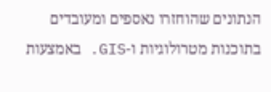הנתונים שהוחזרו נאספים ומעובדים בתוכנות מטרולוגיות ו-GIS. באמצעות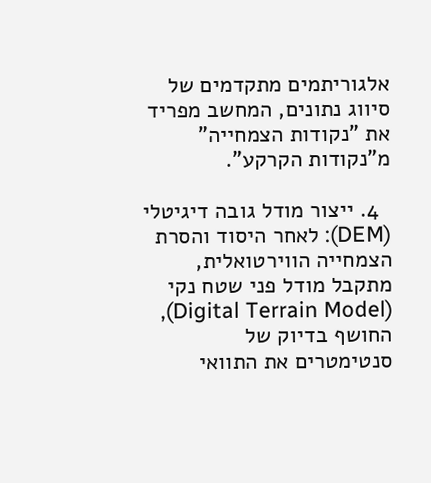אלגוריתמים מתקדמים של סיווג נתונים, המחשב מפריד את "נקודות הצמחייה" מ"נקודות הקרקע".

  4. ייצור מודל גובה דיגיטלי (DEM): לאחר היסוד והסרת הצמחייה הווירטואלית, מתקבל מודל פני שטח נקי (Digital Terrain Model), החושף בדיוק של סנטימטרים את התוואי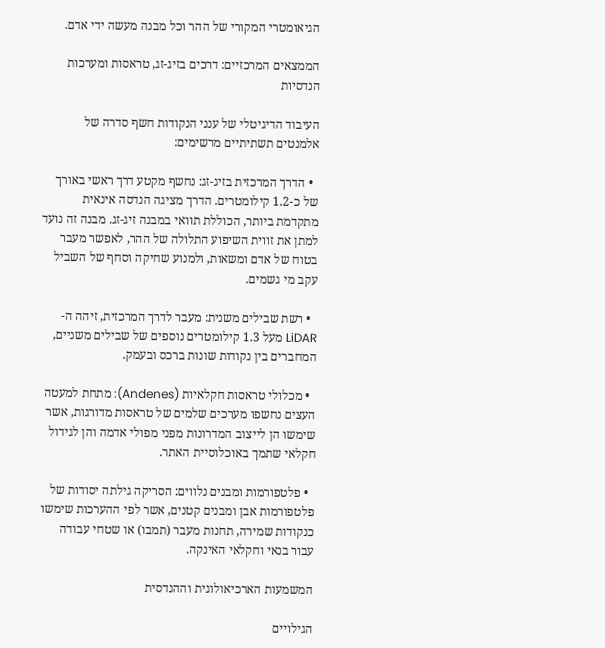הגיאומטרי המקורי של ההר וכל מבנה מעשה ידי אדם.

הממצאים המרכזיים: דרכים בזיג-זג, טראסות ומערכות הנדסיות

העיבוד הדיגיטלי של ענני הנקודות חשף סדרה של אלמנטים תשתיתיים מרשימים:

  • הדרך המרכזית בזיג-זג: נחשף מקטע דרך ראשי באורך של כ-1.2 קילומטרים. הדרך מציגה הנדסה אינאית מתקדמת ביותר, הכוללת תוואי במבנה זיג-זג. מבנה זה נועד למתן את זווית השיפוע התלולה של ההר, לאפשר מעבר בטוח של אדם ומשאות, ולמנוע שחיקה וסחף של השביל עקב מי גשמים.

  • רשת שבילים משנית: מעבר לדרך המרכזית, זיהה ה-LiDAR מעל 1.3 קילומטרים נוספים של שבילים משניים, המחברים בין נקודות שונות ברכס ובעמק.

  • מכלולי טראסות חקלאיות (Andenes): מתחת למעטה העצים נחשפו מערכים שלמים של טראסות מדורגות, אשר שימשו הן לייצוב המדרונות מפני מפולי אדמה והן לגידול חקלאי שתמך באוכלוסיית האתר.

  • פלטפורמות ומבנים נלווים: הסריקה גילתה יסודות של פלטפורמות אבן ומבנים קטנים, אשר לפי ההערכות שימשו כנקודות שמירה, תחנות מעבר (תמבו) או שטחי עבודה עבור בנאי וחקלאי האינקה.

המשמעות הארכיאולוגית וההנדסית

הגילויים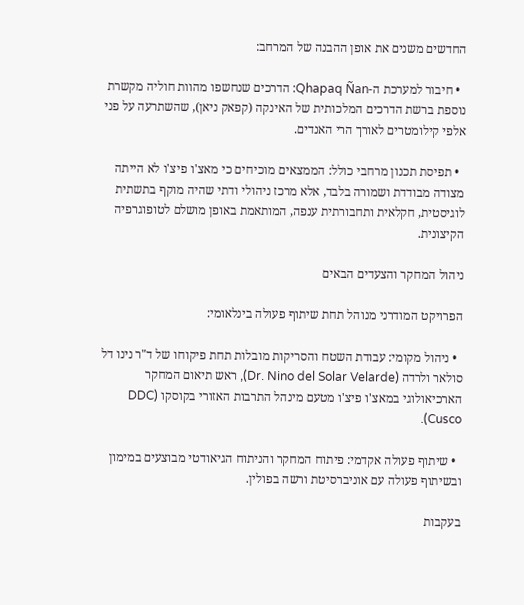החדשים משנים את אופן ההבנה של המרחב:

  • חיבור למערכת ה-Qhapaq Ñan: הדרכים שנחשפו מהוות חוליה מקשרת נוספת ברשת הדרכים המלכותית של האינקה (קפאק ניאן), שהשתרעה על פני אלפי קילומטרים לאורך הרי האנדים.

  • תפיסת תכנון מרחבי כולל: הממצאים מוכיחים כי מאצ'ו פיצ'ו לא הייתה מצודה מבודדת ושמורה בלבד, אלא מרכז ניהולי ודתי שהיה מוקף בתשתית לוגיסטית, חקלאית ותחבורתית ענפה, המותאמת באופן מושלם לטופוגרפיה הקיצונית.

ניהול המחקר והצעדים הבאים

הפרויקט המודרני מנוהל תחת שיתוף פעולה בינלאומי:

  • ניהול מקומי: עבודת השטח והסריקות מובלות תחת פיקוחו של ד"ר נינו דל סולאר ולרדה (Dr. Nino del Solar Velarde), ראש תיאום המחקר הארכיאולוגי במאצ'ו פיצ'ו מטעם מינהל התרבות האזורי בקוסקו (DDC Cusco).

  • שיתוף פעולה אקדמי: פיתוח המחקר והניתוח הגיאודטי מבוצעים במימון ובשיתוף פעולה עם אוניברסיטת ורשה בפולין.

בעקבות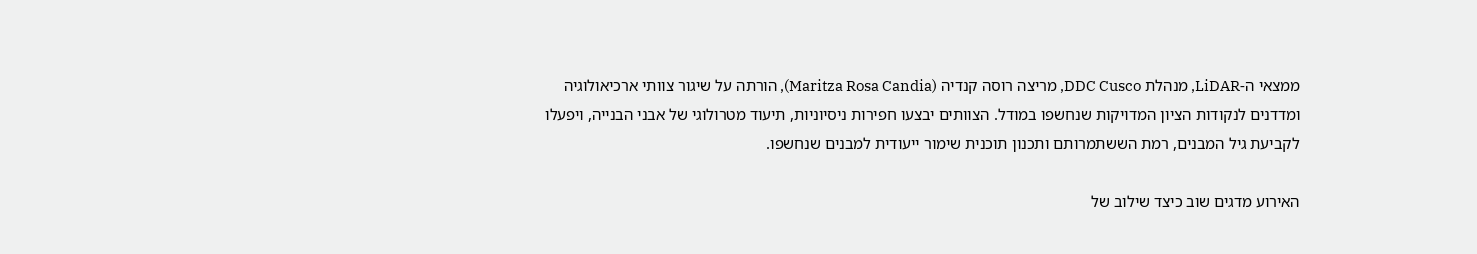ממצאי ה-LiDAR, מנהלת DDC Cusco, מריצה רוסה קנדיה (Maritza Rosa Candia), הורתה על שיגור צוותי ארכיאולוגיה ומדדנים לנקודות הציון המדויקות שנחשפו במודל. הצוותים יבצעו חפירות ניסיוניות, תיעוד מטרולוגי של אבני הבנייה, ויפעלו לקביעת גיל המבנים, רמת הששתמרותם ותכנון תוכנית שימור ייעודית למבנים שנחשפו.

האירוע מדגים שוב כיצד שילוב של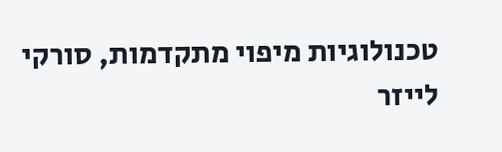טכנולוגיות מיפוי מתקדמות, סורקי לייזר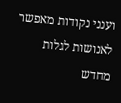וענני נקודות מאפשר לאנושות לגלות מחדש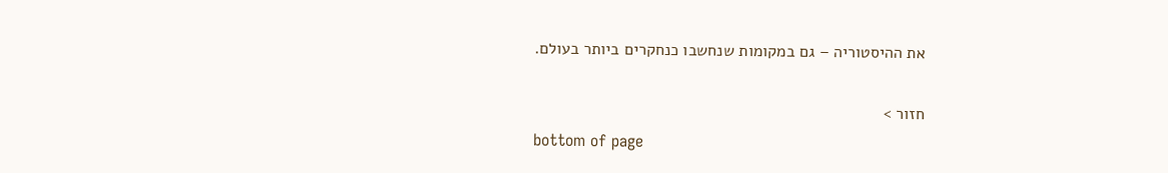את ההיסטוריה – גם במקומות שנחשבו כנחקרים ביותר בעולם.

חזור >
bottom of page